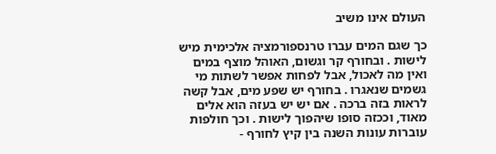העולם אינו משיב

כך שגם המים עברו טרנספורמציה אלכימית מיש לישות . ובחורף קר וגשום, האוהל מוצף במים ואין מה לאכול, אבל לפחות אפשר לשתות מי גשמים שנאגרו . בחורף יש שפע מים, אבל קשה לראות בזה ברכה . אם יש יש בעזה הוא אלים מאוד, וככזה סופו שיהפוך לישות . וכך חולפות עוברות עונות השנה בין קיץ לחורף -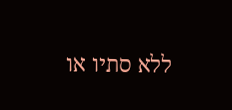ללא סתיו או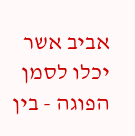אביב אשר יכלו לסמן הפוגה - בין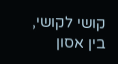קושי לקושי, בין אסון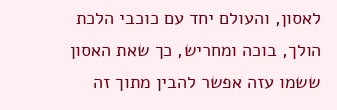לאסון, והעולם יחד עם כוכבי הלכת הולך, בוכה ומחריש, כך שאת האסון ששמו עזה אפשר להבין מתוך זה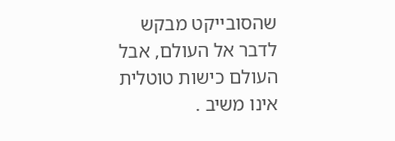שהסובייקט מבקש לדבר אל העולם, אבל העולם כישות טוטלית אינו משיב .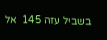בשביל עזה 145  אל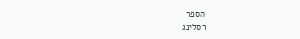הספר
רסלינג